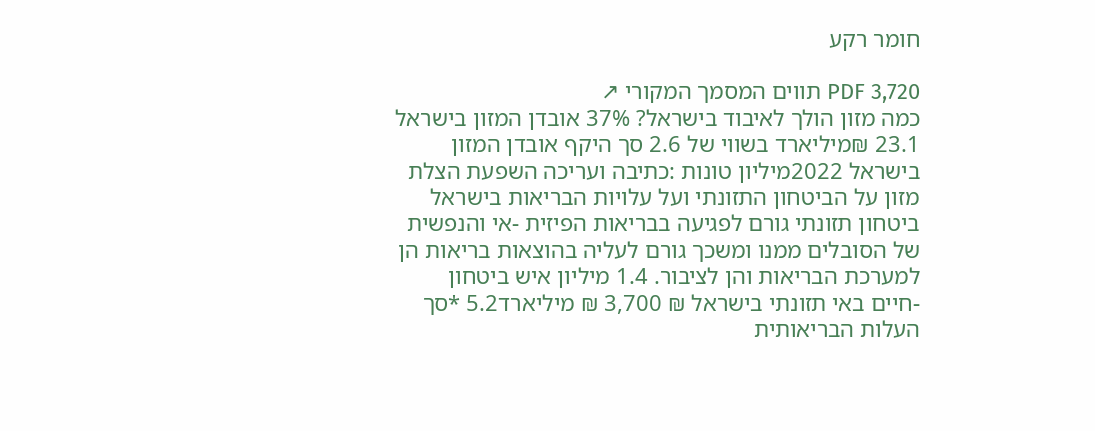חומר רקע

PDF 3,720 תווים המסמך המקורי ↗
כמה מזון הולך לאיבוד בישראל? 37% אובדן המזון בישראל 23.1 ₪מיליארד בשווי של 2.6 סך היקף אובדן המזון בישראל 2022מיליון טונות :כתיבה ועריכה השפעת הצלת מזון על הביטחון התזונתי ועל עלויות הבריאות בישראל ביטחון תזונתי גורם לפגיעה בבריאות הפיזית -אי והנפשית של הסובלים ממנו ומשכך גורם לעליה בהוצאות בריאות הן למערכת הבריאות והן לציבור. 1.4 מיליון איש ביטחון -חיים באי תזונתי בישראל ₪ 3,700 ₪ מיליארד5.2 *סך העלות הבריאותית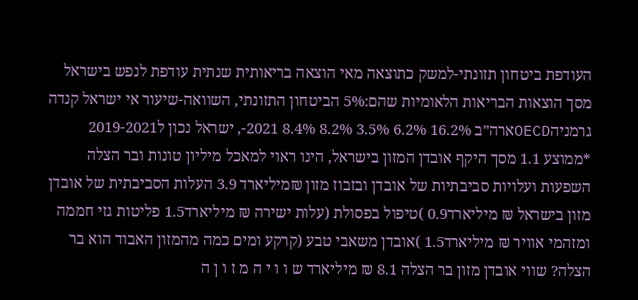העודפת ביטחון תזונתי-למשק כתוצאה מאי הוצאה בריאותית שנתית עודפת לנפש בישראל מסך הוצאות הבריאות הלאומיות שהם:5% הביטחון התזונתי, השוואה-שיעור אי ישראל קנדה גרמניהOECDארה״ב 16.2% 6.2% 3.5% 8.2% 8.4% 2021-, ישראל נכון ל2019-2021 *ממוצע 1.1 מסך היקף אובדן המזון בישראל, הינו ראוי למאכל מיליון טונות ובר הצלה השפעות ועלויות סביבתיות של אובדן ובזבוז מזון ₪מיליארד 3.9 העלות הסביבתית של אובדן מזון בישראל ₪ מיליארד0.9 )טיפול בפסולת (עלות ישירה ₪ מיליארד1.5 פליטות גזי חממה ומזהמי אוויר ₪ מיליארד1.5 )אובדן משאבי טבע (קרקע ומים כמה מהמזון האבוד הוא בר הצלה? שווי אובדן מזון בר הצלה 8.1 ₪ מיליארד ש ו ו י ה מ ז ו ן ה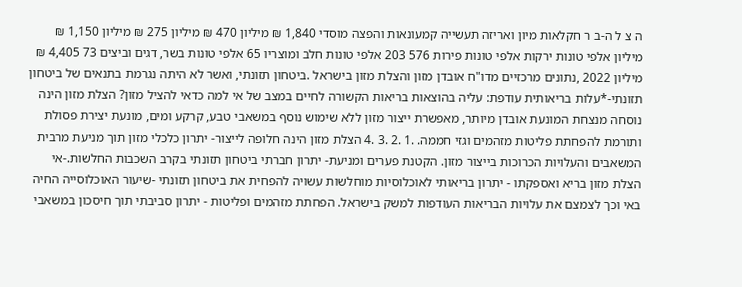ה צ ל ה-ב ר חקלאות מיון ואריזה תעשייה קמעונאות והפצה מוסדי 1,840 ₪ מיליון 470 ₪ מיליון 275 ₪ מיליון 1,150 ₪ מיליון אלפי טונות ירקות אלפי טונות פירות 576 203 אלפי טונות חלב ומוצריו 65 אלפי טונות בשר, דגים וביצים 73 4,405 ₪ מיליון 2022 ,נתונים מרכזיים מדו"ח אובדן מזון והצלת מזון בישראל .ביטחון תזונתי, ואשר לא היתה נגרמת בתנאים של ביטחון תזונתי-*עלות בריאותית עודפת: עליה בהוצאות בריאות הקשורה לחיים במצב של אי למה כדאי להציל מזון? הצלת מזון הינה נוסחה מנצחת המונעת אובדן מיותר, מאפשרת ייצור מזון ללא שימוש נוסף במשאבי טבע, קרקע ומים, מונעת יצירת פסולת ותורמת להפחתת פליטות מזהמים וגזי חממה. .1 .2 .3 .4 הצלת מזון הינה חלופה לייצור- יתרון כלכלי מזון תוך מניעת מרבית המשאבים והעלויות הכרוכות בייצור מזון. הקטנת פערים ומניעת- יתרון חברתי ביטחון תזונתי בקרב השכבות החלשות.-אי הצלת מזון בריא ואספקתו - יתרון בריאותי לאוכלוסיות מוחלשות עשויה להפחית את ביטחון תזונתי -שיעור האוכלוסייה החיה באי וכך לצמצם את עלויות הבריאות העודפות למשק בישראל. הפחתת מזהמים ופליטות - יתרון סביבתי תוך חיסכון במשאבי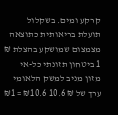קרקע ומים. בשקלול תועלת בריאותית כתוצאה מצמצום שמושקע בהצלת ₪ 1 ביטחון תזונתי כל-אי מזון מניב למשק הלאומי ערך של ₪ 10.6 ₪10.6 = ₪1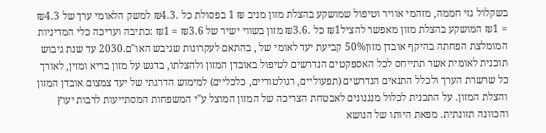בשקלול גזי חממה, מזהמי אוויר וטיפול שמושקע בהצלת מזון מניב ₪ 1 בפסולת כל .₪4.3 למשק הלאומי ערך של ₪4.3 = ₪1 המושקע בהצלת מזון מאפשר להציל₪1 כל .₪3.6 מזון בשווי ישיר של ₪3.6 = ₪1 :כתיבה ועריכה כלי המדיניות המומלצת הפחתה בהיקף אובדן מזון50% קביעת יעד לאומי של , בהתאם לעקרונות שגיבש האו"ם.2030 עד שנת גיבוש תוכנית לאומית אשר תתייחס לכל האספקטים הנדרשים לטיפול באובדן המזון ולהצלתו, בדגש על מזון בריא ומזין, לאורך כל שרשרת הערך ולכלל התנאים הנדרשים (תפעוליים, רגולטוריים, כלכליים) למימוש הדרגתי של יעד צמצום אובדן המזון והצלת המזון. על התכנית לכלול מנגנונים לאבטחת הצריכה של המזון המוצל ע"י המשפחות המסתייעות לרבות יעוץ והכוונה תזונתית. מפאת היותו של הנושא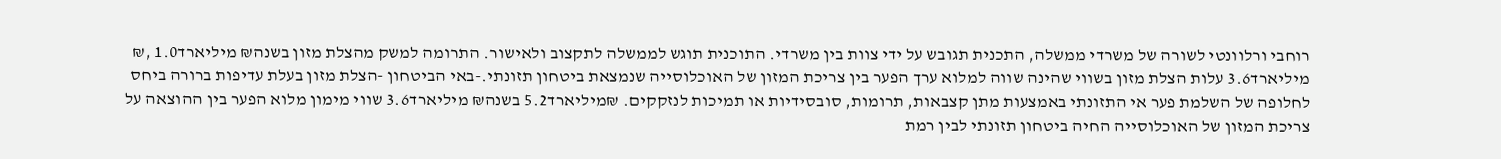רוחבי ורלוונטי לשורה של משרדי ממשלה, התכנית תגובש על ידי צוות בין משרדי. התוכנית תוגש לממשלה לתקצוב ולאישור. התרומה למשק מהצלת מזון בשנה₪ מיליארד1.0 ,₪ מיליארד3.6 עלות הצלת מזון בשווי שהינה שווה למלוא ערך הפער בין צריכת המזון של האוכלוסייה שנמצאת ביטחון תזונתי.-באי הביטחון -הצלת מזון בעלת עדיפות ברורה ביחס לחלופה של השלמת פער אי התזונתי באמצעות מתן קצבאות, תרומות, סובסידיות או תמיכות לנזקקים. ₪מיליארד5.2 בשנה₪ מיליארד3.6 שווי מימון מלוא הפער בין ההוצאה על צריכת המזון של האוכלוסייה החיה ביטחון תזונתי לבין רמת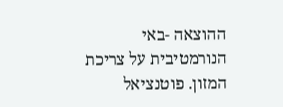ההוצאה -באי הנורמטיבית על צריכת המזון. פוטנציאל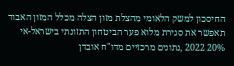החיסכון למשק הלאומי מהצלת מזון הצלה מכלל המזון האבוד תאפשר את סגירת מלוא פער הביטחון התזונתי בישראל-אי 20% 2022 ,נתונים מרכזיים מדו"ח אובדן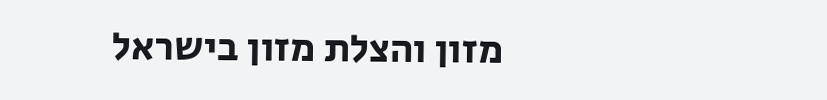מזון והצלת מזון בישראל